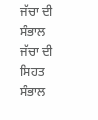ਜੱਚਾ ਦੀ ਸੰਭਾਲ
ਜੱਚਾ ਦੀ ਸਿਹਤ ਸੰਭਾਲ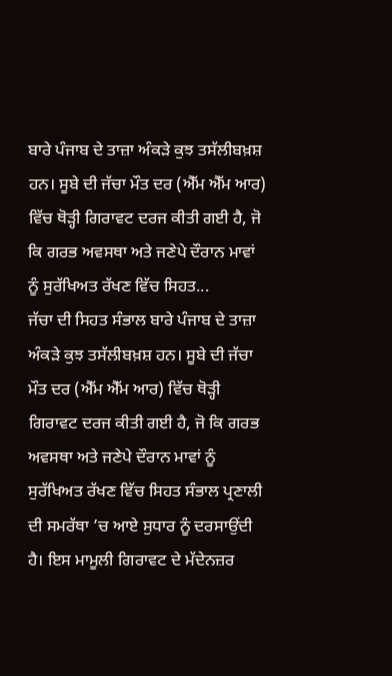ਬਾਰੇ ਪੰਜਾਬ ਦੇ ਤਾਜ਼ਾ ਅੰਕੜੇ ਕੁਝ ਤਸੱਲੀਬਖ਼ਸ਼ ਹਨ। ਸੂਬੇ ਦੀ ਜੱਚਾ ਮੌਤ ਦਰ (ਐੱਮ ਐੱਮ ਆਰ) ਵਿੱਚ ਥੋੜ੍ਹੀ ਗਿਰਾਵਟ ਦਰਜ ਕੀਤੀ ਗਈ ਹੈ, ਜੋ ਕਿ ਗਰਭ ਅਵਸਥਾ ਅਤੇ ਜਣੇਪੇ ਦੌਰਾਨ ਮਾਵਾਂ ਨੂੰ ਸੁਰੱਖਿਅਤ ਰੱਖਣ ਵਿੱਚ ਸਿਹਤ...
ਜੱਚਾ ਦੀ ਸਿਹਤ ਸੰਭਾਲ ਬਾਰੇ ਪੰਜਾਬ ਦੇ ਤਾਜ਼ਾ ਅੰਕੜੇ ਕੁਝ ਤਸੱਲੀਬਖ਼ਸ਼ ਹਨ। ਸੂਬੇ ਦੀ ਜੱਚਾ ਮੌਤ ਦਰ (ਐੱਮ ਐੱਮ ਆਰ) ਵਿੱਚ ਥੋੜ੍ਹੀ ਗਿਰਾਵਟ ਦਰਜ ਕੀਤੀ ਗਈ ਹੈ, ਜੋ ਕਿ ਗਰਭ ਅਵਸਥਾ ਅਤੇ ਜਣੇਪੇ ਦੌਰਾਨ ਮਾਵਾਂ ਨੂੰ ਸੁਰੱਖਿਅਤ ਰੱਖਣ ਵਿੱਚ ਸਿਹਤ ਸੰਭਾਲ ਪ੍ਰਣਾਲੀ ਦੀ ਸਮਰੱਥਾ ’ਚ ਆਏ ਸੁਧਾਰ ਨੂੰ ਦਰਸਾਉਂਦੀ ਹੈ। ਇਸ ਮਾਮੂਲੀ ਗਿਰਾਵਟ ਦੇ ਮੱਦੇਨਜ਼ਰ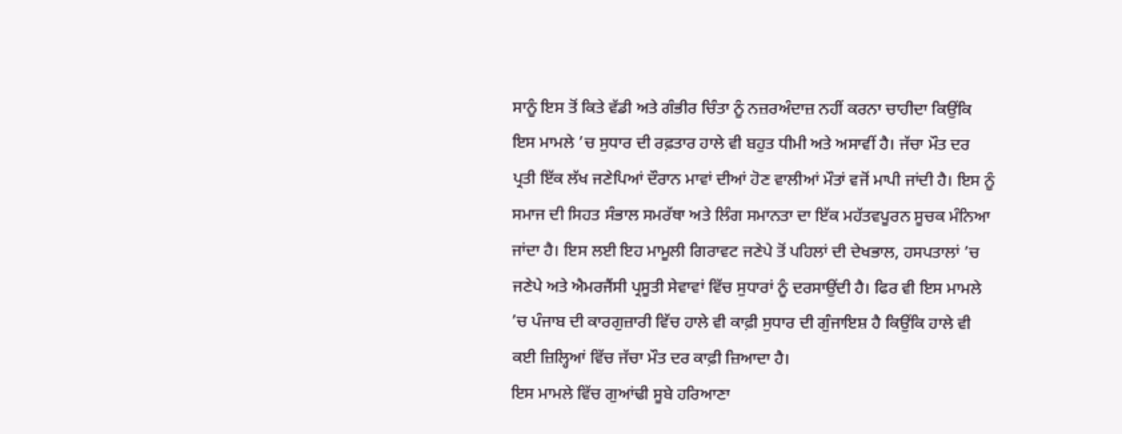ਸਾਨੂੰ ਇਸ ਤੋਂ ਕਿਤੇ ਵੱਡੀ ਅਤੇ ਗੰਭੀਰ ਚਿੰਤਾ ਨੂੰ ਨਜ਼ਰਅੰਦਾਜ਼ ਨਹੀਂ ਕਰਨਾ ਚਾਹੀਦਾ ਕਿਉਂਕਿ ਇਸ ਮਾਮਲੇ ’ਚ ਸੁਧਾਰ ਦੀ ਰਫ਼ਤਾਰ ਹਾਲੇ ਵੀ ਬਹੁਤ ਧੀਮੀ ਅਤੇ ਅਸਾਵੀਂ ਹੈ। ਜੱਚਾ ਮੌਤ ਦਰ ਪ੍ਰਤੀ ਇੱਕ ਲੱਖ ਜਣੇਪਿਆਂ ਦੌਰਾਨ ਮਾਵਾਂ ਦੀਆਂ ਹੋਣ ਵਾਲੀਆਂ ਮੌਤਾਂ ਵਜੋਂ ਮਾਪੀ ਜਾਂਦੀ ਹੈ। ਇਸ ਨੂੰ ਸਮਾਜ ਦੀ ਸਿਹਤ ਸੰਭਾਲ ਸਮਰੱਥਾ ਅਤੇ ਲਿੰਗ ਸਮਾਨਤਾ ਦਾ ਇੱਕ ਮਹੱਤਵਪੂਰਨ ਸੂਚਕ ਮੰਨਿਆ ਜਾਂਦਾ ਹੈ। ਇਸ ਲਈ ਇਹ ਮਾਮੂਲੀ ਗਿਰਾਵਟ ਜਣੇਪੇ ਤੋਂ ਪਹਿਲਾਂ ਦੀ ਦੇਖਭਾਲ, ਹਸਪਤਾਲਾਂ ’ਚ ਜਣੇਪੇ ਅਤੇ ਐਮਰਜੈਂਸੀ ਪ੍ਰਸੂਤੀ ਸੇਵਾਵਾਂ ਵਿੱਚ ਸੁਧਾਰਾਂ ਨੂੰ ਦਰਸਾਉਂਦੀ ਹੈ। ਫਿਰ ਵੀ ਇਸ ਮਾਮਲੇ ’ਚ ਪੰਜਾਬ ਦੀ ਕਾਰਗੁਜ਼ਾਰੀ ਵਿੱਚ ਹਾਲੇ ਵੀ ਕਾਫ਼ੀ ਸੁਧਾਰ ਦੀ ਗੁੰਜਾਇਸ਼ ਹੈ ਕਿਉਂਕਿ ਹਾਲੇ ਵੀ ਕਈ ਜ਼ਿਲ੍ਹਿਆਂ ਵਿੱਚ ਜੱਚਾ ਮੌਤ ਦਰ ਕਾਫ਼ੀ ਜ਼ਿਆਦਾ ਹੈ।
ਇਸ ਮਾਮਲੇ ਵਿੱਚ ਗੁਆਂਢੀ ਸੂਬੇ ਹਰਿਆਣਾ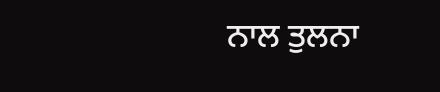ਨਾਲ ਤੁਲਨਾ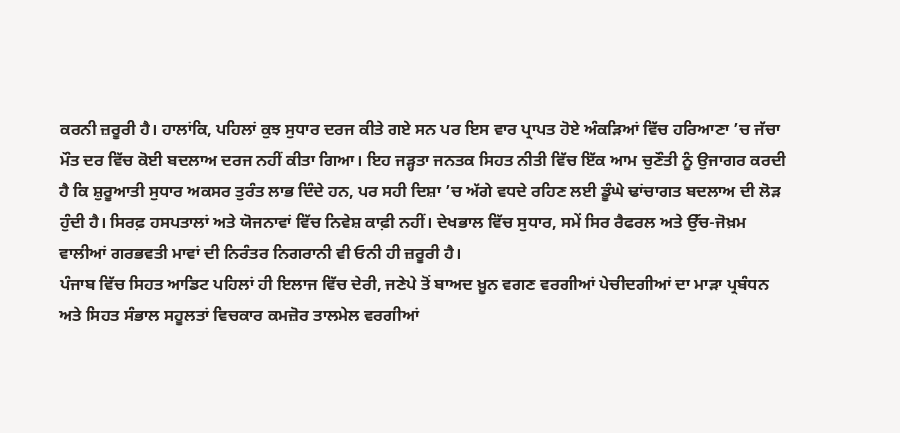ਕਰਨੀ ਜ਼ਰੂਰੀ ਹੈ। ਹਾਲਾਂਕਿ, ਪਹਿਲਾਂ ਕੁਝ ਸੁਧਾਰ ਦਰਜ ਕੀਤੇ ਗਏ ਸਨ ਪਰ ਇਸ ਵਾਰ ਪ੍ਰਾਪਤ ਹੋਏ ਅੰਕੜਿਆਂ ਵਿੱਚ ਹਰਿਆਣਾ ’ਚ ਜੱਚਾ ਮੌਤ ਦਰ ਵਿੱਚ ਕੋਈ ਬਦਲਾਅ ਦਰਜ ਨਹੀਂ ਕੀਤਾ ਗਿਆ। ਇਹ ਜੜ੍ਹਤਾ ਜਨਤਕ ਸਿਹਤ ਨੀਤੀ ਵਿੱਚ ਇੱਕ ਆਮ ਚੁਣੌਤੀ ਨੂੰ ਉਜਾਗਰ ਕਰਦੀ ਹੈ ਕਿ ਸ਼ੁਰੂਆਤੀ ਸੁਧਾਰ ਅਕਸਰ ਤੁਰੰਤ ਲਾਭ ਦਿੰਦੇ ਹਨ, ਪਰ ਸਹੀ ਦਿਸ਼ਾ ’ਚ ਅੱਗੇ ਵਧਦੇ ਰਹਿਣ ਲਈ ਡੂੰਘੇ ਢਾਂਚਾਗਤ ਬਦਲਾਅ ਦੀ ਲੋੜ ਹੁੰਦੀ ਹੈ। ਸਿਰਫ਼ ਹਸਪਤਾਲਾਂ ਅਤੇ ਯੋਜਨਾਵਾਂ ਵਿੱਚ ਨਿਵੇਸ਼ ਕਾਫ਼ੀ ਨਹੀਂ। ਦੇਖਭਾਲ ਵਿੱਚ ਸੁਧਾਰ, ਸਮੇਂ ਸਿਰ ਰੈਫਰਲ ਅਤੇ ਉੱਚ-ਜੋਖ਼ਮ ਵਾਲੀਆਂ ਗਰਭਵਤੀ ਮਾਵਾਂ ਦੀ ਨਿਰੰਤਰ ਨਿਗਰਾਨੀ ਵੀ ਓਨੀ ਹੀ ਜ਼ਰੂਰੀ ਹੈ।
ਪੰਜਾਬ ਵਿੱਚ ਸਿਹਤ ਆਡਿਟ ਪਹਿਲਾਂ ਹੀ ਇਲਾਜ ਵਿੱਚ ਦੇਰੀ, ਜਣੇਪੇ ਤੋਂ ਬਾਅਦ ਖ਼ੂਨ ਵਗਣ ਵਰਗੀਆਂ ਪੇਚੀਦਗੀਆਂ ਦਾ ਮਾੜਾ ਪ੍ਰਬੰਧਨ ਅਤੇ ਸਿਹਤ ਸੰਭਾਲ ਸਹੂਲਤਾਂ ਵਿਚਕਾਰ ਕਮਜ਼ੋਰ ਤਾਲਮੇਲ ਵਰਗੀਆਂ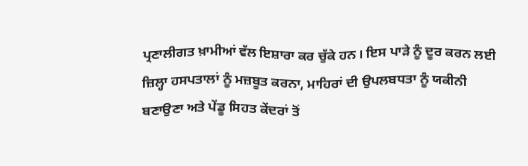ਪ੍ਰਣਾਲੀਗਤ ਖ਼ਾਮੀਆਂ ਵੱਲ ਇਸ਼ਾਰਾ ਕਰ ਚੁੱਕੇ ਹਨ। ਇਸ ਪਾੜੇ ਨੂੰ ਦੂਰ ਕਰਨ ਲਈ ਜ਼ਿਲ੍ਹਾ ਹਸਪਤਾਲਾਂ ਨੂੰ ਮਜ਼ਬੂਤ ਕਰਨਾ, ਮਾਹਿਰਾਂ ਦੀ ਉਪਲਬਧਤਾ ਨੂੰ ਯਕੀਨੀ ਬਣਾਉਣਾ ਅਤੇ ਪੇਂਡੂ ਸਿਹਤ ਕੇਂਦਰਾਂ ਤੋਂ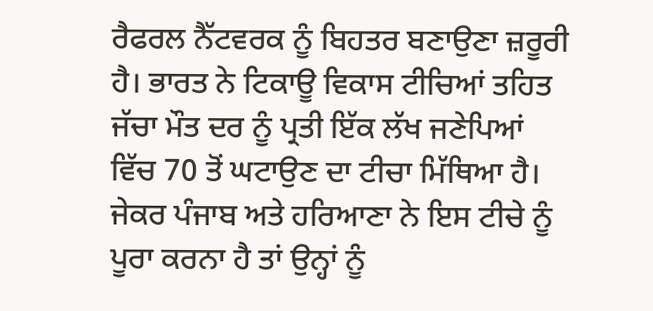ਰੈਫਰਲ ਨੈੱਟਵਰਕ ਨੂੰ ਬਿਹਤਰ ਬਣਾਉਣਾ ਜ਼ਰੂਰੀ ਹੈ। ਭਾਰਤ ਨੇ ਟਿਕਾਊ ਵਿਕਾਸ ਟੀਚਿਆਂ ਤਹਿਤ ਜੱਚਾ ਮੌਤ ਦਰ ਨੂੰ ਪ੍ਰਤੀ ਇੱਕ ਲੱਖ ਜਣੇਪਿਆਂ ਵਿੱਚ 70 ਤੋਂ ਘਟਾਉਣ ਦਾ ਟੀਚਾ ਮਿੱਥਿਆ ਹੈ। ਜੇਕਰ ਪੰਜਾਬ ਅਤੇ ਹਰਿਆਣਾ ਨੇ ਇਸ ਟੀਚੇ ਨੂੰ ਪੂਰਾ ਕਰਨਾ ਹੈ ਤਾਂ ਉਨ੍ਹਾਂ ਨੂੰ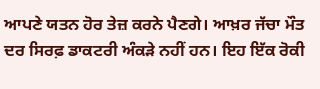ਆਪਣੇ ਯਤਨ ਹੋਰ ਤੇਜ਼ ਕਰਨੇ ਪੈਣਗੇ। ਆਖ਼ਰ ਜੱਚਾ ਮੌਤ ਦਰ ਸਿਰਫ਼ ਡਾਕਟਰੀ ਅੰਕੜੇ ਨਹੀਂ ਹਨ। ਇਹ ਇੱਕ ਰੋਕੀ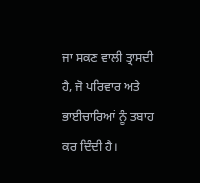ਜਾ ਸਕਣ ਵਾਲੀ ਤ੍ਰਾਸਦੀ ਹੈ, ਜੋ ਪਰਿਵਾਰ ਅਤੇ ਭਾਈਚਾਰਿਆਂ ਨੂੰ ਤਬਾਹ ਕਰ ਦਿੰਦੀ ਹੈ।